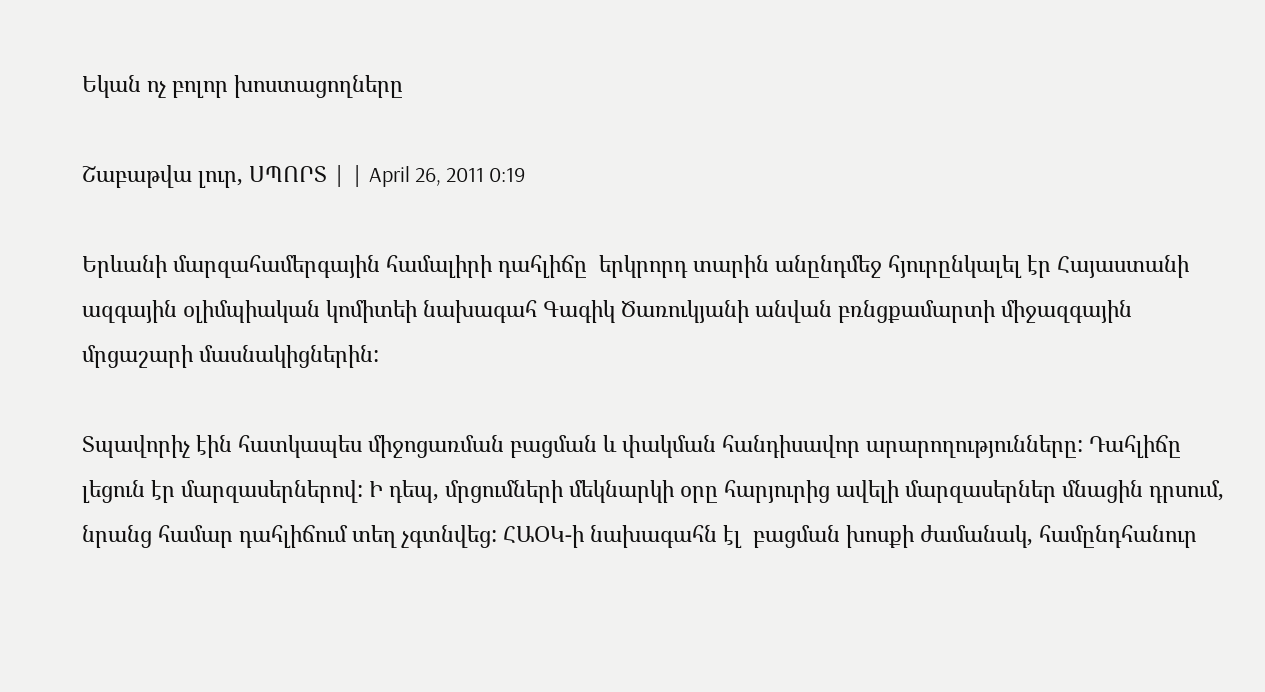Եկան ոչ բոլոր խոստացողները

Շաբաթվա լուր, ՍՊՈՐՏ | | April 26, 2011 0:19

Երևանի մարզահամերգային համալիրի դահլիճը  երկրորդ տարին անընդմեջ հյուրընկալել էր Հայաստանի ազգային օլիմպիական կոմիտեի նախագահ Գագիկ Ծառուկյանի անվան բռնցքամարտի միջազգային մրցաշարի մասնակիցներին:

Տպավորիչ էին հատկապես միջոցառման բացման և փակման հանդիսավոր արարողությունները: Դահլիճը լեցուն էր մարզասերներով: Ի դեպ, մրցումների մեկնարկի օրը հարյուրից ավելի մարզասերներ մնացին դրսում, նրանց համար դահլիճում տեղ չգտնվեց: ՀԱՕԿ-ի նախագահն էլ  բացման խոսքի ժամանակ, համընդհանուր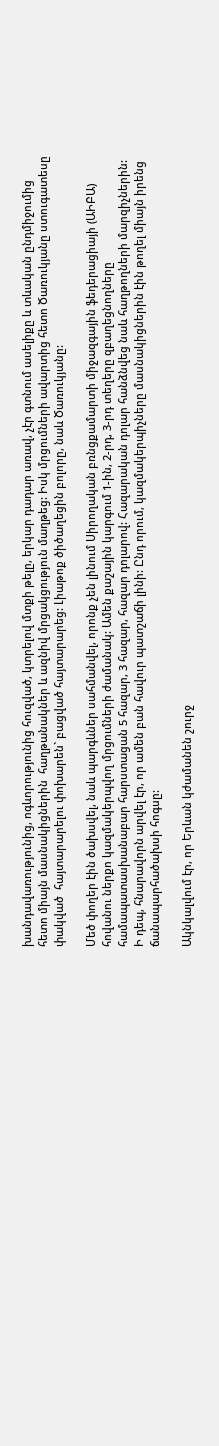խանդավառությունից, ոգևորությունից հուզված, կտրելով մտքի թելը, երկար դադար առավ, չէր գտնում ասելիքը և տևական ընդմիջումից  հետո միայն մասնակիցներին  հաղթանակներ և ազնիվ մրցակցություն մաղթեց: Իսկ մրցումների ավարտից հետո Ծառուկյանը ստուգատեսը փակված  հայտարարելու փոխարեն` բացված հայտարարեց: Լիաթոք ծիծաղեցին բոլորը, նաև Ծառուկյանը:

Մեծ փողեր էին ծախսվել, նաև պարգևներ սահմանվել, որոնք չեն լինում Սիրողական բռնցքամարտի միջազգային ֆեդերացիայի (ԱԻԲԱ) հովանու ներքո կազմակերպվող մրցումների ժամանակ: Ամեն քաշային կարգում 1-ին, 2-րդ, 3-րդ տեղերը զբաղեցնողները համապատասխանաբար հարստացան 5 հազար, 3 հազար, հազար դոլարով: Հազարական դոլար հանձնվեց նաև հաղթողների մարզիչներին: Ի դեպ, հնարավորն արվել էր, որ ամեն բան հավուր պատշաճի լինի: Ընդ որում, կազմակերպիչները մասնակիցներին էին թողել միայն իրենց ճանապարհածախսի հոգսը:

Ակնկալվում էր, որ Երևան կժամանեն շուրջ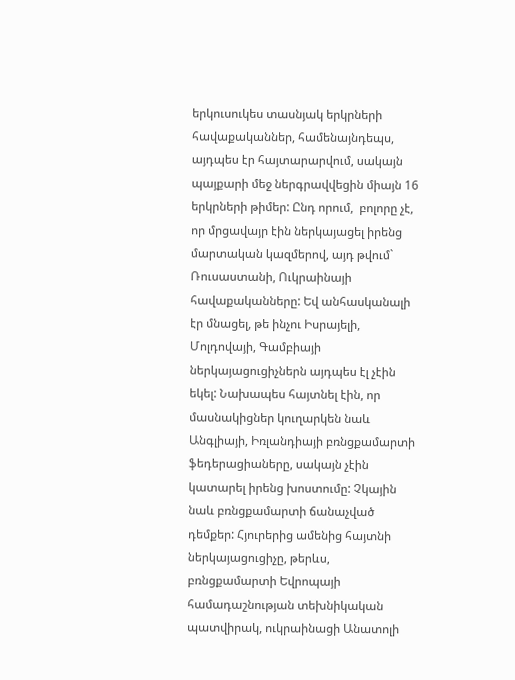երկուսուկես տասնյակ երկրների հավաքականներ, համենայնդեպս, այդպես էր հայտարարվում, սակայն պայքարի մեջ ներգրավվեցին միայն 16 երկրների թիմեր: Ընդ որում,  բոլորը չէ, որ մրցավայր էին ներկայացել իրենց մարտական կազմերով, այդ թվում` Ռուսաստանի, Ուկրաինայի հավաքականները: Եվ անհասկանալի էր մնացել, թե ինչու Իսրայելի, Մոլդովայի, Գամբիայի ներկայացուցիչներն այդպես էլ չէին եկել: Նախապես հայտնել էին, որ մասնակիցներ կուղարկեն նաև Անգլիայի, Իռլանդիայի բռնցքամարտի ֆեդերացիաները, սակայն չէին կատարել իրենց խոստումը: Չկային նաև բռնցքամարտի ճանաչված դեմքեր: Հյուրերից ամենից հայտնի ներկայացուցիչը, թերևս,  բռնցքամարտի Եվրոպայի համադաշնության տեխնիկական պատվիրակ, ուկրաինացի Անատոլի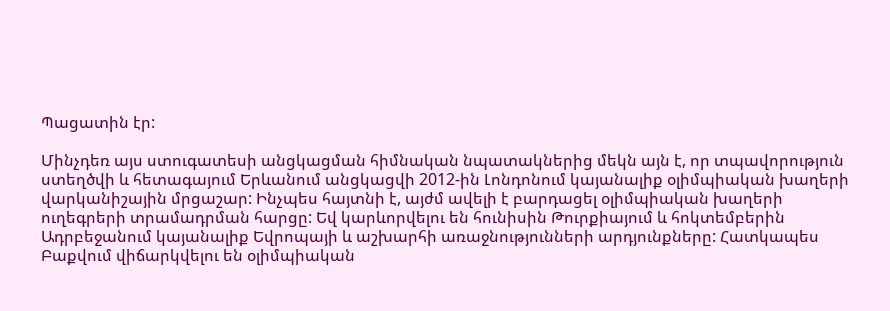Պացատին էր:

Մինչդեռ այս ստուգատեսի անցկացման հիմնական նպատակներից մեկն այն է, որ տպավորություն ստեղծվի և հետագայում Երևանում անցկացվի 2012-ին Լոնդոնում կայանալիք օլիմպիական խաղերի վարկանիշային մրցաշար: Ինչպես հայտնի է, այժմ ավելի է բարդացել օլիմպիական խաղերի ուղեգրերի տրամադրման հարցը: Եվ կարևորվելու են հունիսին Թուրքիայում և հոկտեմբերին Ադրբեջանում կայանալիք Եվրոպայի և աշխարհի առաջնությունների արդյունքները: Հատկապես Բաքվում վիճարկվելու են օլիմպիական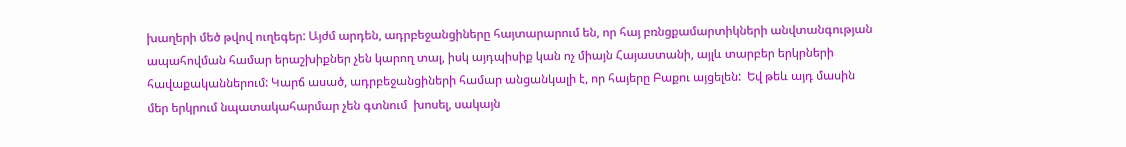խաղերի մեծ թվով ուղեգեր: Այժմ արդեն, ադրբեջանցիները հայտարարում են, որ հայ բռնցքամարտիկների անվտանգության ապահովման համար երաշխիքներ չեն կարող տալ, իսկ այդպիսիք կան ոչ միայն Հայաստանի, այլև տարբեր երկրների հավաքականներում: Կարճ ասած, ադրբեջանցիների համար անցանկալի է, որ հայերը Բաքու այցելեն:  Եվ թեև այդ մասին մեր երկրում նպատակահարմար չեն գտնում  խոսել, սակայն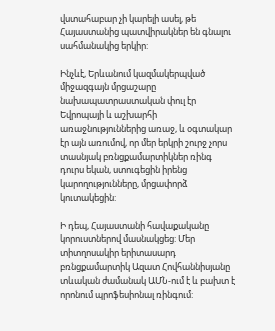վստահաբար չի կարելի ասել, թե Հայաստանից պատվիրակներ են գնալու սահմանակից երկիր:

Ինչևէ, Երևանում կազմակերպված միջազգայն մրցաշարը նախապատրաստական փուլ էր Եվրոպայի և աշխարհի առաջնություններից առաջ, և օգտակար էր այն առումով, որ մեր երկրի շուրջ չորս տասնյակ բռնցքամարտիկներ ռինգ դուրս եկան, ստուգեցին իրենց կարողությունները, մրցափորձ կուտակեցին:

Ի դեպ, Հայաստանի հավաքականը կորուստներով մասնակցեց: Մեր տիտղոսակիր երիտասարդ բռնցքամարտիկ Ազատ Հովհաննիսյանը տևական ժամանակ ԱՄՆ-ում է և բախտ է որոնում պրոֆեսիոնալ ռինգում: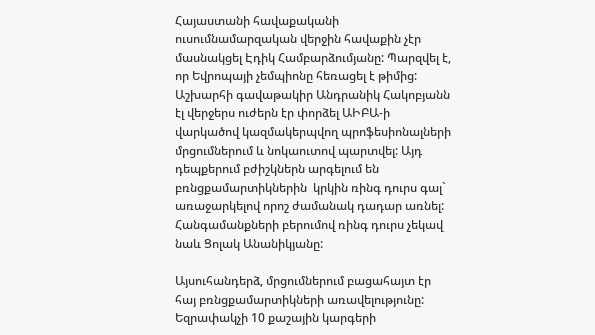Հայաստանի հավաքականի ուսումնամարզական վերջին հավաքին չէր մասնակցել Էդիկ Համբարձումյանը: Պարզվել է, որ Եվրոպայի չեմպիոնը հեռացել է թիմից: Աշխարհի գավաթակիր Անդրանիկ Հակոբյանն էլ վերջերս ուժերն էր փորձել ԱԻԲԱ-ի վարկածով կազմակերպվող պրոֆեսիոնալների մրցումներում և նոկաուտով պարտվել: Այդ դեպքերում բժիշկներն արգելում են բռնցքամարտիկներին  կրկին ռինգ դուրս գալ` առաջարկելով որոշ ժամանակ դադար առնել: Հանգամանքների բերումով ռինգ դուրս չեկավ նաև Ցոլակ Անանիկյանը:

Այսուհանդերձ, մրցումներում բացահայտ էր հայ բռնցքամարտիկների առավելությունը: Եզրափակչի 10 քաշային կարգերի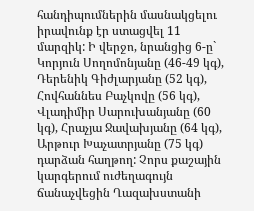հանդիպումներին մասնակցելու իրավունք էր ստացվել 11 մարզիկ: Ի վերջո, նրանցից 6-ը` Կորյուն Սողոմոնյանը (46-49 կգ), Դերենիկ Գիժլարյանը (52 կգ), Հովհաննես Բաչկովը (56 կգ), Վլադիմիր Սարուխանյանը (60 կգ), Հրաչյա Ջավախյանը (64 կգ), Արթուր Խաչատրյանը (75 կգ) դարձան հաղթող: Չորս քաշային կարգերում ուժեղագույն ճանաչվեցին Ղազախստանի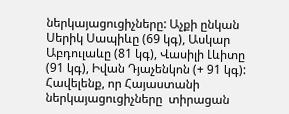ներկայացուցիչները: Աչքի ընկան Սերիկ Սապիևը (69 կգ), Ասկար Աբդուլաևը (81 կգ), Վասիլի Լևիտը (91 կգ), Իվան Դյաչենկոն (+ 91 կգ): Հավելենք, որ Հայաստանի ներկայացուցիչները  տիրացան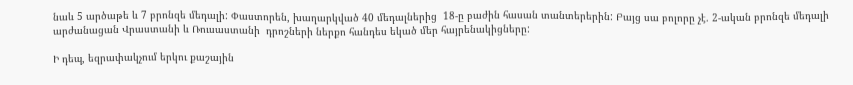նաև 5 արծաթե և 7 բրոնզե մեդալի: Փաստորեն, խաղարկված 40 մեդալներից  18-ը բաժին հասան տանտերերին: Բայց սա բոլորը չէ. 2-ական բրոնզե մեդալի արժանացան Վրաստանի և Ռուսաստանի  դրոշների ներքո հանդես եկած մեր հայրենակիցները:

Ի դեպ, եզրափակչում երկու քաշային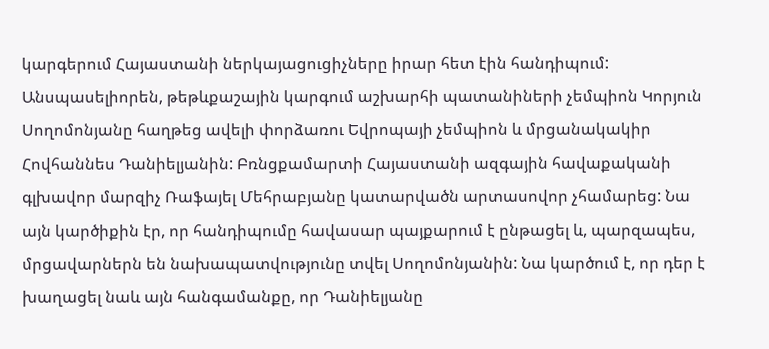կարգերում Հայաստանի ներկայացուցիչները իրար հետ էին հանդիպում: Անսպասելիորեն, թեթևքաշային կարգում աշխարհի պատանիների չեմպիոն Կորյուն Սողոմոնյանը հաղթեց ավելի փորձառու Եվրոպայի չեմպիոն և մրցանակակիր Հովհաննես Դանիելյանին: Բռնցքամարտի Հայաստանի ազգային հավաքականի գլխավոր մարզիչ Ռաֆայել Մեհրաբյանը կատարվածն արտասովոր չհամարեց: Նա այն կարծիքին էր, որ հանդիպումը հավասար պայքարում է ընթացել և, պարզապես, մրցավարներն են նախապատվությունը տվել Սողոմոնյանին: Նա կարծում է, որ դեր է խաղացել նաև այն հանգամանքը, որ Դանիելյանը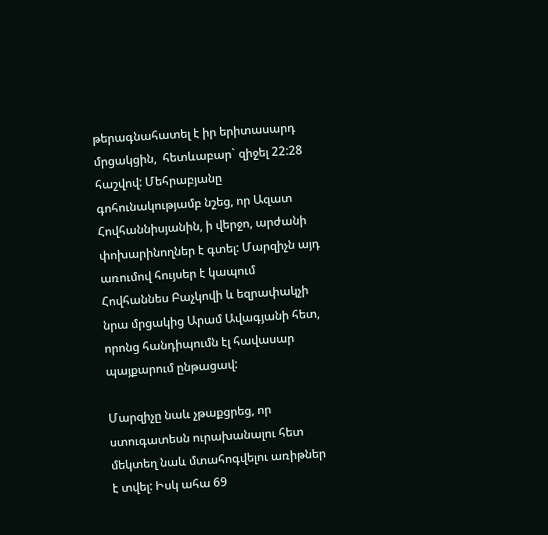թերագնահատել է իր երիտասարդ մրցակցին,  հետևաբար` զիջել 22:28 հաշվով: Մեհրաբյանը գոհունակությամբ նշեց, որ Ազատ Հովհաննիսյանին, ի վերջո, արժանի փոխարինողներ է գտել: Մարզիչն այդ առումով հույսեր է կապում Հովհաննես Բաչկովի և եզրափակչի նրա մրցակից Արամ Ավագյանի հետ, որոնց հանդիպումն էլ հավասար պայքարում ընթացավ:

Մարզիչը նաև չթաքցրեց, որ ստուգատեսն ուրախանալու հետ մեկտեղ նաև մտահոգվելու առիթներ է տվել: Իսկ ահա 69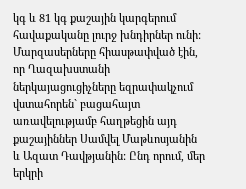կգ և 81 կգ քաշային կարգերում հավաքականը լուրջ խնդիրներ ունի: Մարզասերները հիասթափված էին, որ Ղազախստանի ներկայացուցիչները եզրափակչում վստահորեն` բացահայտ առավելությամբ հաղթեցին այդ քաշայիններ Սամվել Մաթևոսյանին և Ազատ Դավթյանին: Ընդ որում, մեր երկրի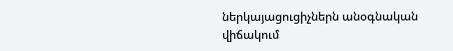ներկայացուցիչներն անօգնական վիճակում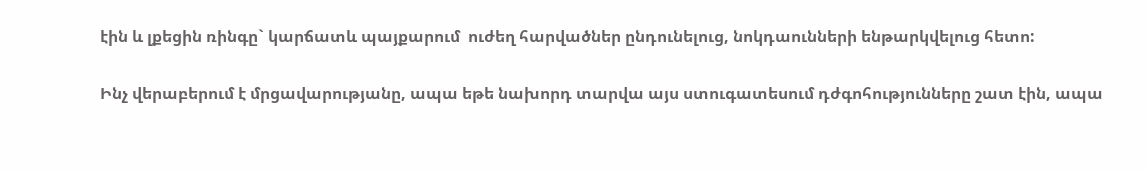էին և լքեցին ռինգը` կարճատև պայքարում  ուժեղ հարվածներ ընդունելուց, նոկդաունների ենթարկվելուց հետո:

Ինչ վերաբերում է մրցավարությանը, ապա եթե նախորդ տարվա այս ստուգատեսում դժգոհությունները շատ էին, ապա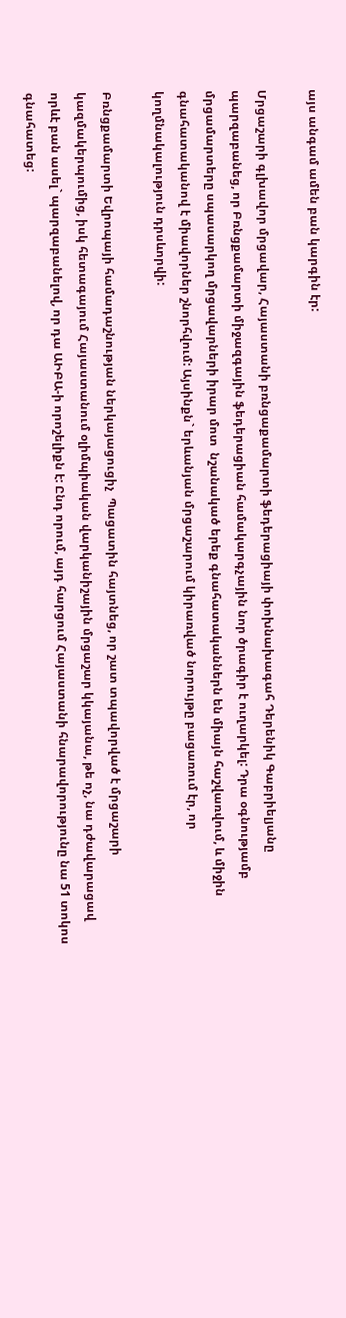այս անգամ ամեն բան կարգին էր:

Մրցաշարի գլխավոր մրցավար, Հայաստանի բռնցաքամարտի ֆեդերացիայի փոխնախագահ Դերենիկ Գաբրիելյանը պարզաբանեց, որ Բռնցքամարտի միջազգային ֆեդերացիան համակարգչային նոր ծրագիր է ուղարկել: Դրա օգնությամբ մրցամարտերը սպասարկող մրցավարների իրար մոտ  նշանակած երեք գնահատականներն են միայն հաշվառվում, և միջին գնահատականով է միավորներ շնորհվում: Այսինքն` երևանյան մրցաշարում կիրառված նորույթը բացառում էր, որ կողմնակալություն դրսևորվի:

Բռնցքամարտի Եվրոպայի համադաշնության ներկայացուցիչ  Պացատին հայտնեց, որ շատ տպավորված է մրցաշարի կազմակերպումից, իսկ հետագայում Հայաստանում օլիմպիական վարկանիշային մրցաշար կկայանա, թե ոչ, նա դժավարացավ որևէ բան ասել` պարզաբանելով, որ դա ԱԻԲԱ-ի որոշելիքն է: Ընդ որում, այդ հարցում Հայաստանի հնարավորությունը նա 51 տոկոս գնահատեց: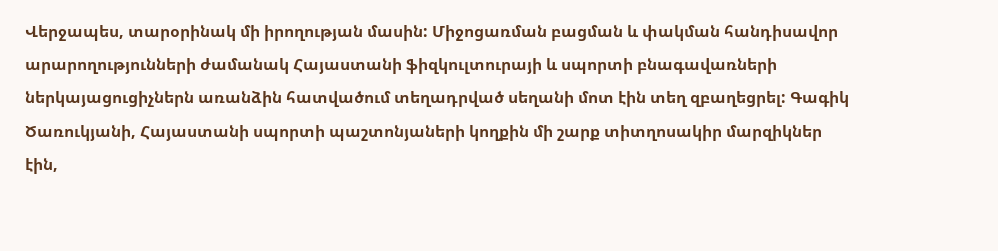Վերջապես, տարօրինակ մի իրողության մասին: Միջոցառման բացման և փակման հանդիսավոր արարողությունների ժամանակ Հայաստանի ֆիզկուլտուրայի և սպորտի բնագավառների ներկայացուցիչներն առանձին հատվածում տեղադրված սեղանի մոտ էին տեղ զբաղեցրել: Գագիկ Ծառուկյանի, Հայաստանի սպորտի պաշտոնյաների կողքին մի շարք տիտղոսակիր մարզիկներ էին,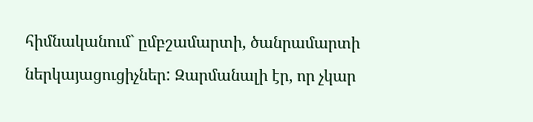հիմնականում` ըմբշամարտի, ծանրամարտի ներկայացուցիչներ: Զարմանալի էր, որ չկար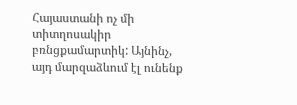Հայաստանի ոչ մի տիտղոսակիր բռնցքամարտիկ: Այնինչ, այդ մարզաձևում էլ ունենք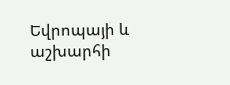Եվրոպայի և աշխարհի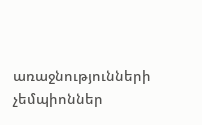առաջնությունների չեմպիոններ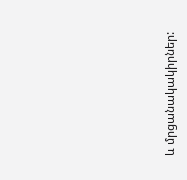և մրցանակակիրներ: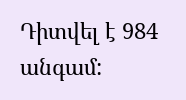Դիտվել է 984 անգամ: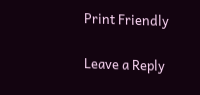Print Friendly

Leave a Reply